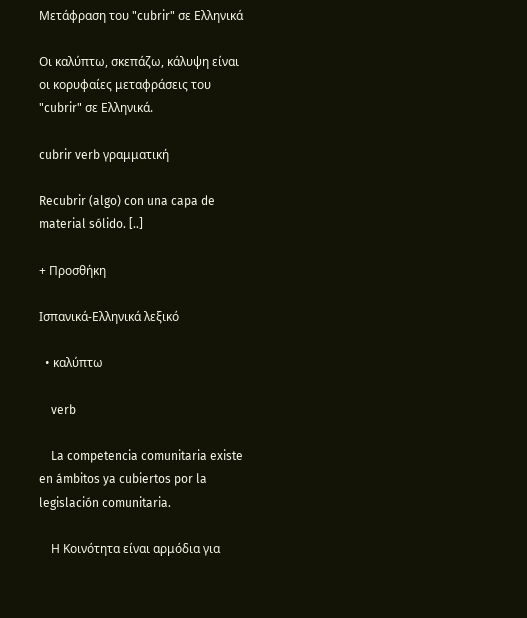Μετάφραση του "cubrir" σε Ελληνικά

Οι καλύπτω, σκεπάζω, κάλυψη είναι οι κορυφαίες μεταφράσεις του "cubrir" σε Ελληνικά.

cubrir verb γραμματική

Recubrir (algo) con una capa de material sólido. [..]

+ Προσθήκη

Ισπανικά-Ελληνικά λεξικό

  • καλύπτω

    verb

    La competencia comunitaria existe en ámbitos ya cubiertos por la legislación comunitaria.

    Η Κοινότητα είναι αρμόδια για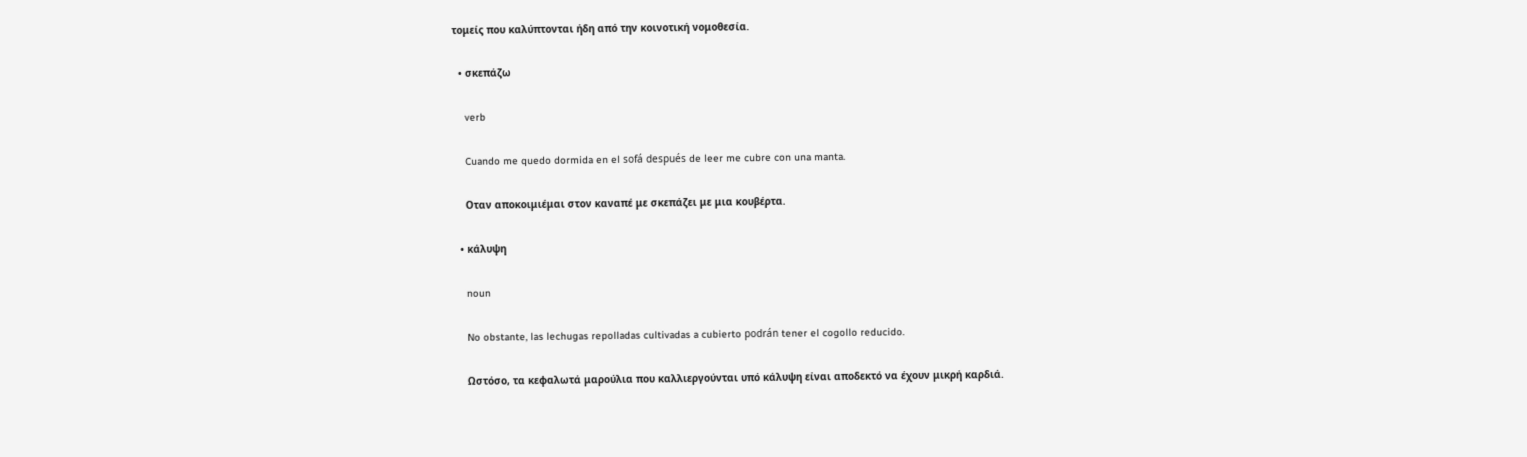τομείς που καλύπτονται ήδη από την κοινοτική νομοθεσία.

  • σκεπάζω

    verb

    Cuando me quedo dormida en el sofá después de leer me cubre con una manta.

    Οταν αποκοιμιέμαι στον καναπέ με σκεπάζει με μια κουβέρτα.

  • κάλυψη

    noun

    No obstante, las lechugas repolladas cultivadas a cubierto podrán tener el cogollo reducido.

    Ωστόσο, τα κεφαλωτά μαρούλια που καλλιεργούνται υπό κάλυψη είναι αποδεκτό να έχουν μικρή καρδιά.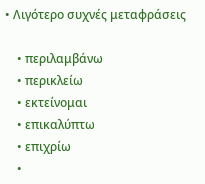• Λιγότερο συχνές μεταφράσεις

    • περιλαμβάνω
    • περικλείω
    • εκτείνομαι
    • επικαλύπτω
    • επιχρίω
    •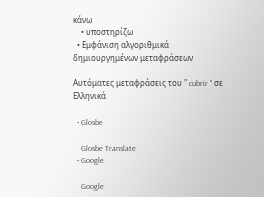κάνω
    • υποστηρίζω
  • Εμφάνιση αλγοριθμικά δημιουργημένων μεταφράσεων

Αυτόματες μεταφράσεις του " cubrir " σε Ελληνικά

  • Glosbe

    Glosbe Translate
  • Google

    Google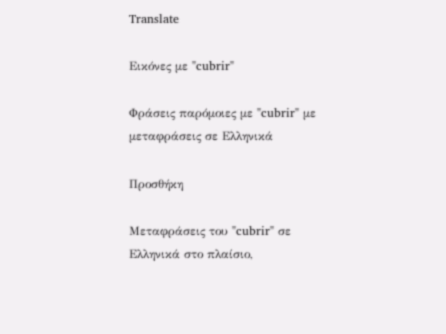Translate

Εικόνες με "cubrir"

Φράσεις παρόμοιες με "cubrir" με μεταφράσεις σε Ελληνικά

Προσθήκη

Μεταφράσεις του "cubrir" σε Ελληνικά στο πλαίσιο,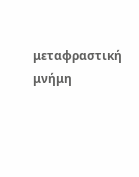μεταφραστική μνήμη